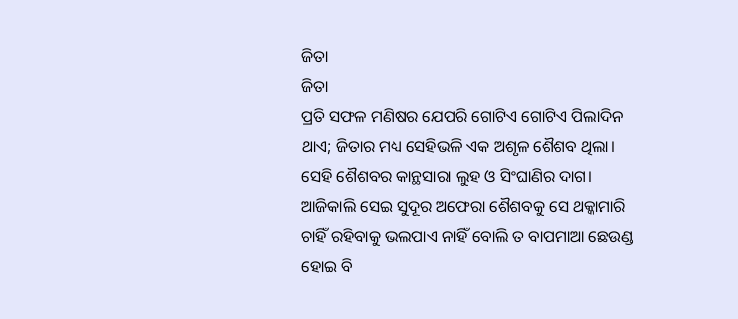ଜିତା
ଜିତା
ପ୍ରତି ସଫଳ ମଣିଷର ଯେପରି ଗୋଟିଏ ଗୋଟିଏ ପିଲାଦିନ ଥାଏ; ଜିତାର ମଧ୍ୟ ସେହିଭଳି ଏକ ଅଶୃଳ ଶୈଶବ ଥିଲା। ସେହି ଶୈଶବର କାନ୍ଥସାରା ଲୁହ ଓ ସିଂଘାଣିର ଦାଗ। ଆଜିକାଲି ସେଇ ସୁଦୂର ଅଫେରା ଶୈଶବକୁ ସେ ଥକ୍କାମାରି ଚାହିଁ ରହିବାକୁ ଭଲପାଏ ନାହିଁ ବୋଲି ତ ବାପମାଆ ଛେଉଣ୍ଡ ହୋଇ ବି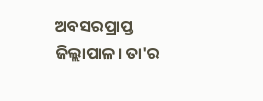ଅବସରପ୍ରାପ୍ତ ଜିଲ୍ଲାପାଳ। ତା'ର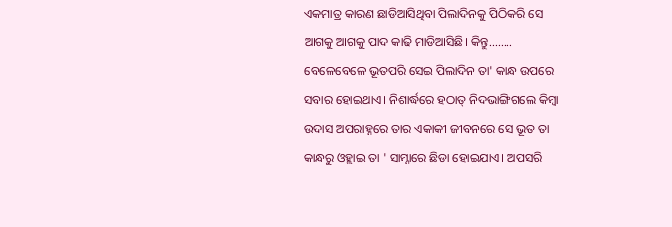ଏକମାତ୍ର କାରଣ ଛାଡିଆସିଥିବା ପିଲାଦିନକୁ ପିଠିକରି ସେ ଆଗକୁ ଆଗକୁ ପାଦ କାଢି ମାଡିଆସିଛି। କିନ୍ତୁ........ ବେଳେବେଳେ ଭୂତପରି ସେଇ ପିଲାଦିନ ତା' କାନ୍ଧ ଉପରେ ସବାର ହୋଇଥାଏ। ନିଶାର୍ଦ୍ଧରେ ହଠାତ୍ ନିଦଭାଙ୍ଗିଗଲେ କିମ୍ୱା ଉଦାସ ଅପରାହ୍ନରେ ତାର ଏକାକୀ ଜୀବନରେ ସେ ଭୂତ ତା କାନ୍ଧରୁ ଓହ୍ଲାଇ ତା ' ସାମ୍ନାରେ ଛିଡା ହୋଇଯାଏ। ଅପସରି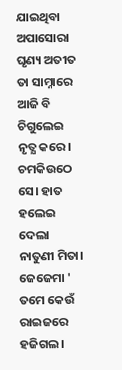ଯାଇଥିବା ଅପାସୋରା ଘୃଣ୍ୟ ଅତୀତ ତା ସାମ୍ନାରେ ଆଜି ବି ଚିଗୁଲେଇ ନୃତ୍ଯ କରେ। ଚମକିଉଠେ ସେ। ହାତ ହଲେଇ ଦେଲା ନାତୁଣୀ ମିତା। ଜେଜେମା ' ତମେ କେଉଁ ରାଇଜରେ ହଜିଗଲ।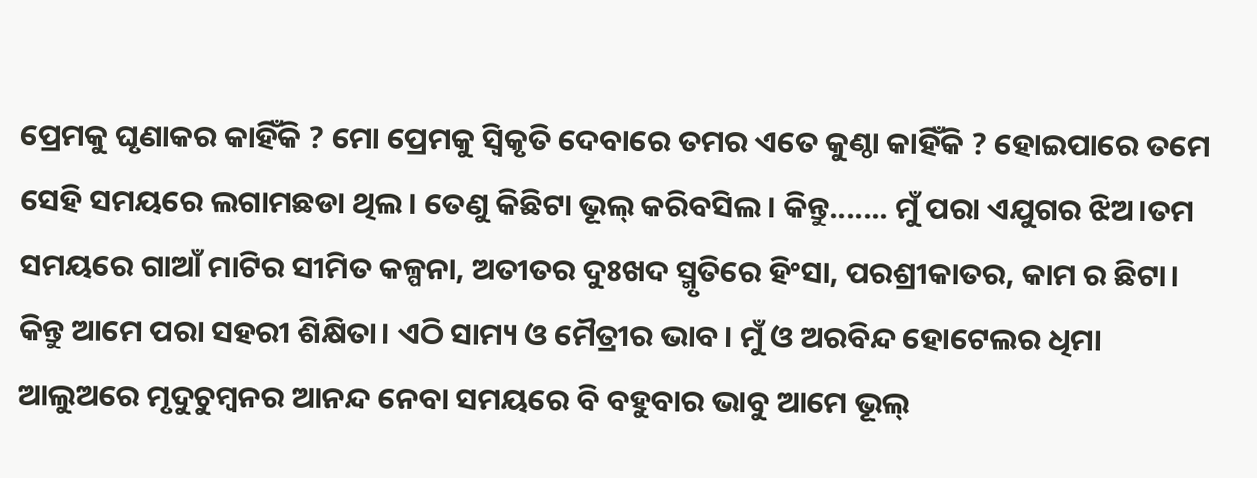ପ୍ରେମକୁ ଘୃଣାକର କାହିଁକି ? ମୋ ପ୍ରେମକୁ ସ୍ୱିକୃତି ଦେବାରେ ତମର ଏତେ କୁଣ୍ଠା କାହିଁକି ? ହୋଇପାରେ ତମେ ସେହି ସମୟରେ ଲଗାମଛଡା ଥିଲ। ତେଣୁ କିଛିଟା ଭୂଲ୍ କରିବସିଲ। କିନ୍ତୁ....... ମୁଁ ପରା ଏଯୁଗର ଝିଅ।ତମ ସମୟରେ ଗାଆଁ ମାଟିର ସୀମିତ କଳ୍ପନା, ଅତୀତର ଦୁଃଖଦ ସ୍ମୃତିରେ ହିଂସା, ପରଶ୍ରୀକାତର, କାମ ର ଛିଟା। କିନ୍ତୁ ଆମେ ପରା ସହରୀ ଶିକ୍ଷିତା। ଏଠି ସାମ୍ୟ ଓ ମୈତ୍ରୀର ଭାବ। ମୁଁ ଓ ଅରବିନ୍ଦ ହୋଟେଲର ଧିମା ଆଲୁଅରେ ମୃଦୁଚୁମ୍ୱନର ଆନନ୍ଦ ନେବା ସମୟରେ ବି ବହୁବାର ଭାବୁ ଆମେ ଭୂଲ୍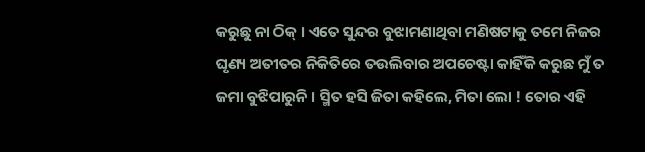କରୁଛୁ ନା ଠିକ୍ । ଏତେ ସୁନ୍ଦର ବୁଝାମଣାଥିବା ମଣିଷଟାକୁ ତମେ ନିଜର ଘୃଣ୍ୟ ଅତୀତର ନିକିତିରେ ତଉଲିବାର ଅପଚେଷ୍ଟା କାହିଁକି କରୁଛ ମୁଁ ତ ଜମା ବୁଝିପାରୁନି । ସ୍ମିତ ହସି ଜିତା କହିଲେ, ମିତା ଲୋ ! ତୋର ଏହି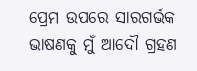ପ୍ରେମ ଉପରେ ସାରଗର୍ଭକ ଭାଷଣକୁ ମୁଁ ଆଦୌ ଗ୍ରହଣ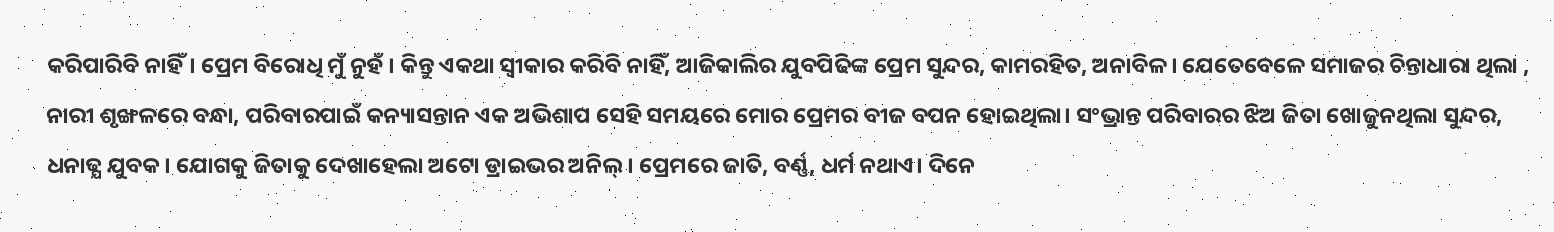କରିପାରିବି ନାହିଁ। ପ୍ରେମ ବିରୋଧି ମୁଁ ନୁହଁ । କିନ୍ତୁ ଏକଥା ସ୍ବୀକାର କରିବି ନାହିଁ, ଆଜିକାଲିର ଯୁବପିଢିଙ୍କ ପ୍ରେମ ସୁନ୍ଦର, କାମରହିତ, ଅନାବିଳ। ଯେତେବେଳେ ସମାଜର ଚିନ୍ତାଧାରା ଥିଲା , ନାରୀ ଶୃଙ୍ଖଳରେ ବନ୍ଧା, ପରିବାରପାଇଁ କନ୍ୟାସନ୍ତାନ ଏକ ଅଭିଶାପ ସେହି ସମୟରେ ମୋର ପ୍ରେମର ବୀଜ ବପନ ହୋଇଥିଲା। ସଂଭ୍ରାନ୍ତ ପରିବାରର ଝିଅ ଜିତା ଖୋଜୁନଥିଲା ସୁନ୍ଦର, ଧନାଢ୍ଯ ଯୁବକ। ଯୋଗକୁ ଜିତାକୁ ଦେଖାହେଲା ଅଟୋ ଡ୍ରାଇଭର ଅନିଲ୍। ପ୍ରେମରେ ଜାତି, ବର୍ଣ୍ଣ, ଧର୍ମ ନଥାଏ। ଦିନେ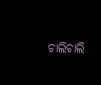ଚାଲିଚାଲି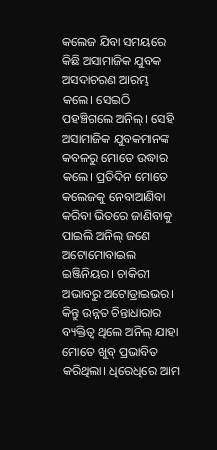କଲେଜ ଯିବା ସମୟରେ କିଛି ଅସାମାଜିକ ଯୁବକ ଅସଦାଚରଣ ଆରମ୍ଭ କଲେ। ସେଇଠି ପହଞ୍ଚିଗଲେ ଅନିଲ୍। ସେହି ଅସାମାଜିକ ଯୁବକମାନଙ୍କ କବଳରୁ ମୋତେ ଉଦ୍ଧାର କଲେ। ପ୍ରତିଦିନ ମୋତେ କଲେଜକୁ ନେବାଆଣିବା କରିବା ଭିତରେ ଜାଣିବାକୁ ପାଇଲି ଅନିଲ୍ ଜଣେ ଅଟୋମୋବାଇଲ ଇଞ୍ଜିନିୟର। ଚାକିରୀ ଅଭାବରୁ ଅଟୋଡ୍ରାଇଭର। କିନ୍ତୁ ଉନ୍ନତ ଚିନ୍ତାଧାରାର ବ୍ୟକ୍ତିତ୍ବ ଥିଲେ ଅନିଲ୍ ଯାହା ମୋତେ ଖୁବ୍ ପ୍ରଭାବିତ କରିଥିଲା। ଧିରେଧିରେ ଆମ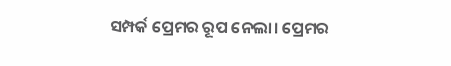ସମ୍ପର୍କ ପ୍ରେମର ରୂପ ନେଲା। ପ୍ରେମର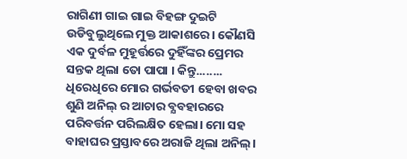ରାଗିଣୀ ଗାଇ ଗାଇ ବିହଙ୍ଗ ଦୁଇଟି ଉଡିବୁଲୁଥିଲେ ମୁକ୍ତ ଆକାଶରେ। କୌଣସି ଏକ ଦୁର୍ବଳ ମୁହୂର୍ତ୍ତରେ ଦୁହିଁଙ୍କର ପ୍ରେମର ସନ୍ତକ ଥିଲା ତୋ ପାପା । କିନ୍ତୁ........ ଧିରେଧିରେ ମୋର ଗର୍ଭବତୀ ହେବା ଖବର ଶୁଣି ଅନିଲ୍ ର ଆଚାର ବ୍ଯବହାରରେ ପରିବର୍ତ୍ତନ ପରିଲକ୍ଷିତ ହେଲା। ମୋ ସହ ବାହାଘର ପ୍ରସ୍ତାବରେ ଅରାଜି ଥିଲା ଅନିଲ୍।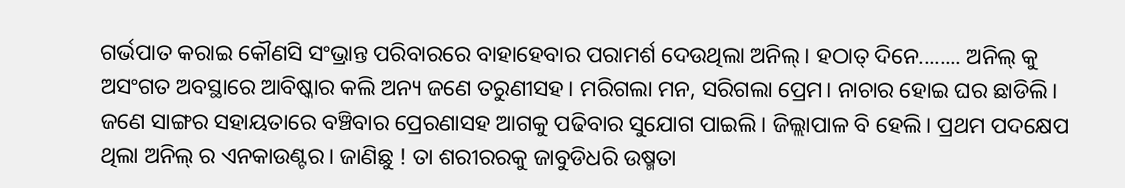ଗର୍ଭପାତ କରାଇ କୌଣସି ସଂଭ୍ରାନ୍ତ ପରିବାରରେ ବାହାହେବାର ପରାମର୍ଶ ଦେଉଥିଲା ଅନିଲ୍। ହଠାତ୍ ଦିନେ........ ଅନିଲ୍ କୁ ଅସଂଗତ ଅବସ୍ଥାରେ ଆବିଷ୍କାର କଲି ଅନ୍ୟ ଜଣେ ତରୁଣୀସହ। ମରିଗଲା ମନ, ସରିଗଲା ପ୍ରେମ। ନାଚାର ହୋଇ ଘର ଛାଡିଲି। ଜଣେ ସାଙ୍ଗର ସହାୟତାରେ ବଞ୍ଚିବାର ପ୍ରେରଣାସହ ଆଗକୁ ପଢିବାର ସୁଯୋଗ ପାଇଲି। ଜିଲ୍ଲାପାଳ ବି ହେଲି। ପ୍ରଥମ ପଦକ୍ଷେପ ଥିଲା ଅନିଲ୍ ର ଏନକାଉଣ୍ଟର। ଜାଣିଛୁ ! ତା ଶରୀରରକୁ ଜାବୁଡିଧରି ଉଷ୍ମତା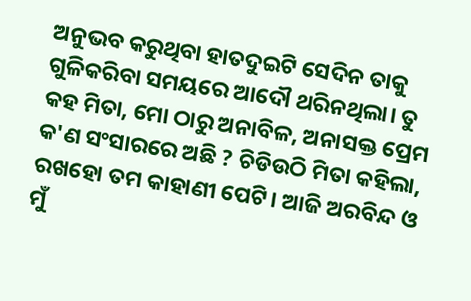ଅନୁଭବ କରୁଥିବା ହାତଦୁଇଟି ସେଦିନ ତାକୁ ଗୁଳିକରିବା ସମୟରେ ଆଦୌ ଥରିନଥିଲା। ତୁ କହ ମିତା, ମୋ ଠାରୁ ଅନାବିଳ, ଅନାସକ୍ତ ପ୍ରେମ କ'ଣ ସଂସାରରେ ଅଛି ? ଚିଡିଉଠି ମିତା କହିଲା, ରଖହୋ ତମ କାହାଣୀ ପେଟି। ଆଜି ଅରବିନ୍ଦ ଓ ମୁଁ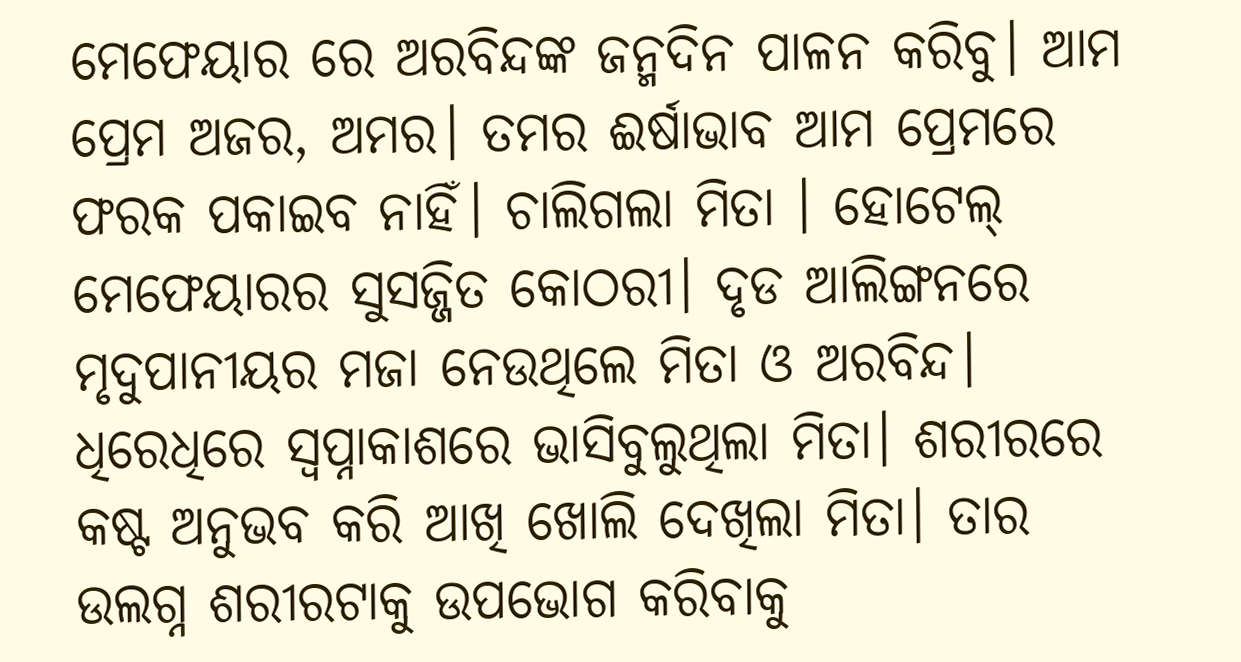ମେଫେୟାର ରେ ଅରବିନ୍ଦଙ୍କ ଜନ୍ମଦିନ ପାଳନ କରିବୁ। ଆମ ପ୍ରେମ ଅଜର, ଅମର। ତମର ଈର୍ଷାଭାବ ଆମ ପ୍ରେମରେ ଫରକ ପକାଇବ ନାହିଁ। ଚାଲିଗଲା ମିତା । ହୋଟେଲ୍ ମେଫେୟାରର ସୁସଜ୍ଜିତ କୋଠରୀ। ଦୃଡ ଆଲିଙ୍ଗନରେ ମୃଦୁପାନୀୟର ମଜା ନେଉଥିଲେ ମିତା ଓ ଅରବିନ୍ଦ। ଧିରେଧିରେ ସ୍ୱପ୍ନାକାଶରେ ଭାସିବୁଲୁଥିଲା ମିତା। ଶରୀରରେ କଷ୍ଟ ଅନୁଭବ କରି ଆଖି ଖୋଲି ଦେଖିଲା ମିତା। ତାର ଉଲଗ୍ନ ଶରୀରଟାକୁ ଉପଭୋଗ କରିବାକୁ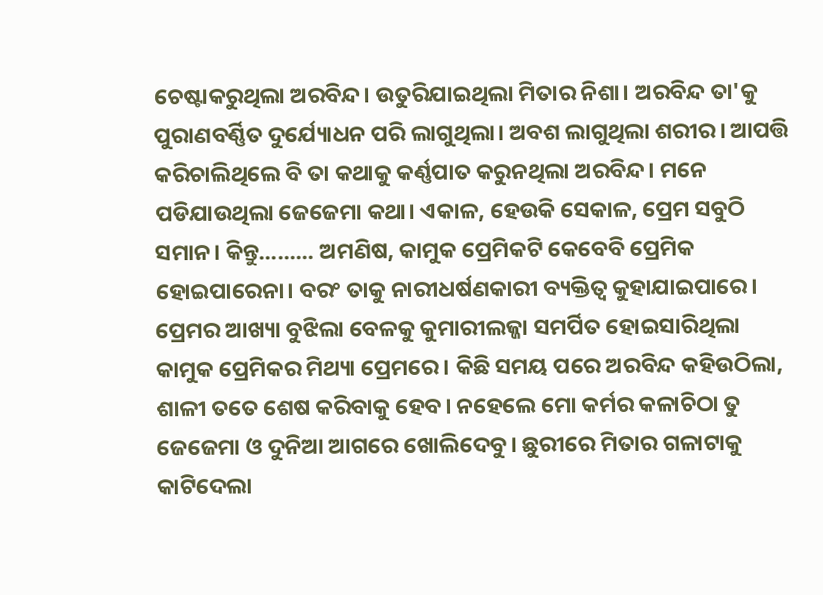ଚେଷ୍ଟାକରୁଥିଲା ଅରବିନ୍ଦ। ଉତୁରିଯାଇଥିଲା ମିତାର ନିଶା। ଅରବିନ୍ଦ ତା'କୁ ପୁରାଣବର୍ଣ୍ଣିତ ଦୁର୍ଯ୍ୟୋଧନ ପରି ଲାଗୁଥିଲା। ଅବଶ ଲାଗୁଥିଲା ଶରୀର। ଆପତ୍ତି କରିଚାଲିଥିଲେ ବି ତା କଥାକୁ କର୍ଣ୍ଣପାତ କରୁନଥିଲା ଅରବିନ୍ଦ। ମନେ ପଡିଯାଉଥିଲା ଜେଜେମା କଥା। ଏକାଳ, ହେଉକି ସେକାଳ, ପ୍ରେମ ସବୁଠି ସମାନ। କିନ୍ତୁ......... ଅମଣିଷ, କାମୁକ ପ୍ରେମିକଟି କେବେବି ପ୍ରେମିକ ହୋଇପାରେନା। ବରଂ ତାକୁ ନାରୀଧର୍ଷଣକାରୀ ବ୍ୟକ୍ତିତ୍ବ କୁହାଯାଇପାରେ। ପ୍ରେମର ଆଖ୍ୟା ବୁଝିଲା ବେଳକୁ କୁମାରୀଲଜ୍ଜା ସମର୍ପିତ ହୋଇସାରିଥିଲା କାମୁକ ପ୍ରେମିକର ମିଥ୍ୟା ପ୍ରେମରେ। କିଛି ସମୟ ପରେ ଅରବିନ୍ଦ କହିଉଠିଲା, ଶାଳୀ ତତେ ଶେଷ କରିବାକୁ ହେବ। ନହେଲେ ମୋ କର୍ମର କଳାଚିଠା ତୁ ଜେଜେମା ଓ ଦୁନିଆ ଆଗରେ ଖୋଲିଦେବୁ। ଛୁରୀରେ ମିତାର ଗଳାଟାକୁ କାଟିଦେଲା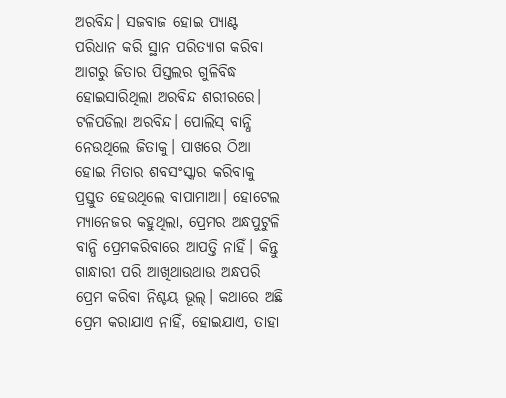ଅରବିନ୍ଦ। ସଜବାଜ ହୋଇ ପ୍ୟାଣ୍ଟ ପରିଧାନ କରି ସ୍ଥାନ ପରିତ୍ଯାଗ କରିବା ଆଗରୁ ଜିତାର ପିସ୍ତଲର ଗୁଳିବିଦ୍ଧ ହୋଇସାରିଥିଲା ଅରବିନ୍ଦ ଶରୀରରେ। ଟଳିପଡିଲା ଅରବିନ୍ଦ। ପୋଲିସ୍ ବାନ୍ଧି ନେଉଥିଲେ ଜିତାକୁ। ପାଖରେ ଠିଆ ହୋଇ ମିତାର ଶବସଂସ୍କାର କରିବାକୁ ପ୍ରସ୍ତୁତ ହେଉଥିଲେ ବାପାମାଆ। ହୋଟେଲ ମ୍ୟାନେଜର କହୁଥିଲା, ପ୍ରେମର ଅନ୍ଧପୁଟୁଳି ବାନ୍ଧି ପ୍ରେମକରିବାରେ ଆପତ୍ତି ନାହିଁ। କିନ୍ତୁ ଗାନ୍ଧାରୀ ପରି ଆଖିଥାଉଥାଉ ଅନ୍ଧପରି ପ୍ରେମ କରିବା ନିଶ୍ଚୟ ଭୂଲ୍। କଥାରେ ଅଛି ପ୍ରେମ କରାଯାଏ ନାହିଁ, ହୋଇଯାଏ, ତାହା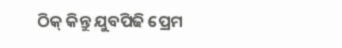ଠିକ୍ କିନ୍ତୁ ଯୁବପିଢି ପ୍ରେମ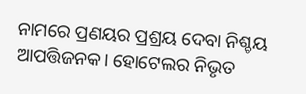ନାମରେ ପ୍ରଣୟର ପ୍ରଶ୍ରୟ ଦେବା ନିଶ୍ଚୟ ଆପତ୍ତିଜନକ। ହୋଟେଲର ନିଭୃତ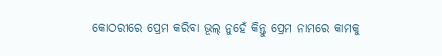କୋଠରୀରେ ପ୍ରେମ କରିବା ଭୂଲ୍ ନୁହେଁ କିନ୍ତୁ ପ୍ରେମ ନାମରେ କାମକୁ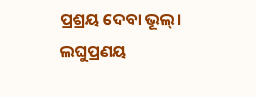ପ୍ରଶ୍ରୟ ଦେବା ଭୂଲ୍। ଲଘୁପ୍ରଣୟ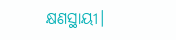କ୍ଷଣସ୍ଥାୟୀ।